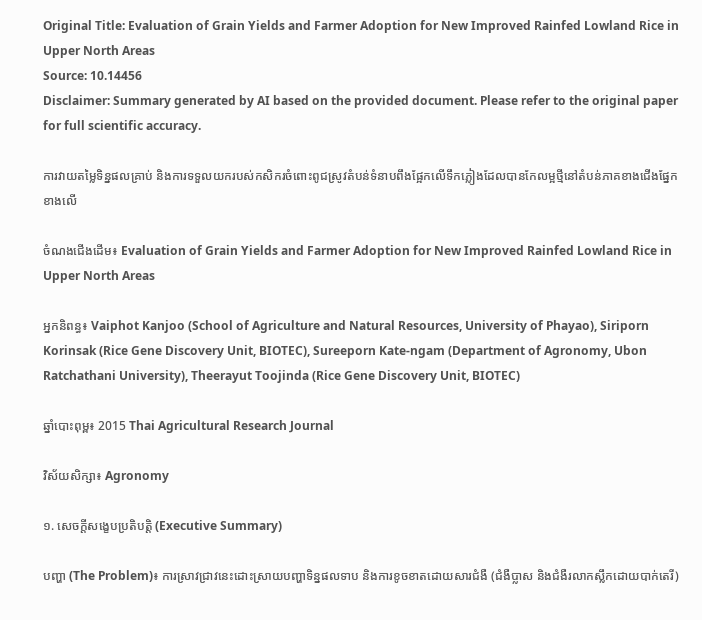Original Title: Evaluation of Grain Yields and Farmer Adoption for New Improved Rainfed Lowland Rice in Upper North Areas
Source: 10.14456
Disclaimer: Summary generated by AI based on the provided document. Please refer to the original paper for full scientific accuracy.

ការវាយតម្លៃទិន្នផលគ្រាប់ និងការទទួលយករបស់កសិករចំពោះពូជស្រូវតំបន់ទំនាបពឹងផ្អែកលើទឹកភ្លៀងដែលបានកែលម្អថ្មីនៅតំបន់ភាគខាងជើងផ្នែកខាងលើ

ចំណងជើងដើម៖ Evaluation of Grain Yields and Farmer Adoption for New Improved Rainfed Lowland Rice in Upper North Areas

អ្នកនិពន្ធ៖ Vaiphot Kanjoo (School of Agriculture and Natural Resources, University of Phayao), Siriporn Korinsak (Rice Gene Discovery Unit, BIOTEC), Sureeporn Kate-ngam (Department of Agronomy, Ubon Ratchathani University), Theerayut Toojinda (Rice Gene Discovery Unit, BIOTEC)

ឆ្នាំបោះពុម្ព៖ 2015 Thai Agricultural Research Journal

វិស័យសិក្សា៖ Agronomy

១. សេចក្តីសង្ខេបប្រតិបត្តិ (Executive Summary)

បញ្ហា (The Problem)៖ ការស្រាវជ្រាវនេះដោះស្រាយបញ្ហាទិន្នផលទាប និងការខូចខាតដោយសារជំងឺ (ជំងឺប្លាស និងជំងឺរលាកស្លឹកដោយបាក់តេរី)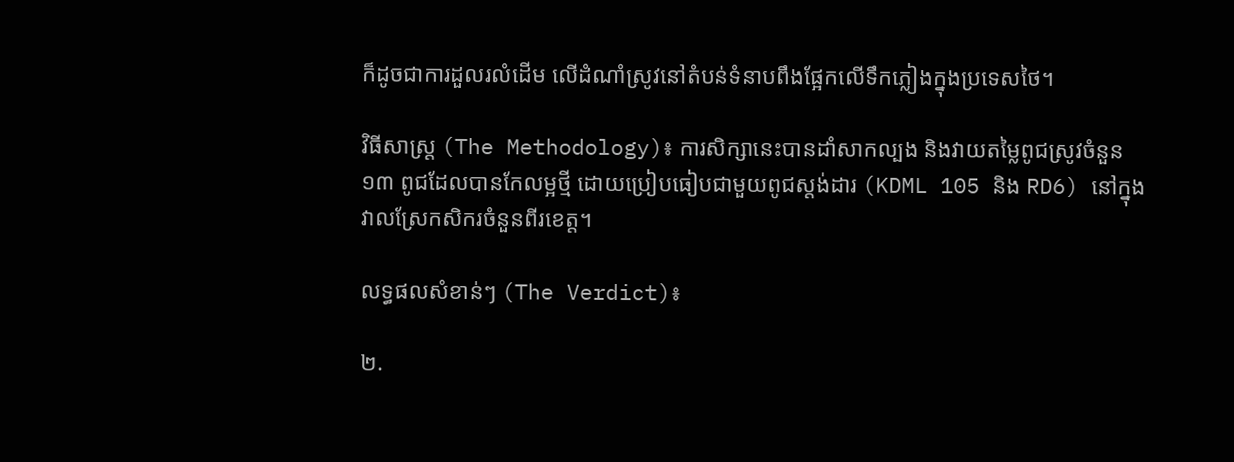ក៏ដូចជាការដួលរលំដើម លើដំណាំស្រូវនៅតំបន់ទំនាបពឹងផ្អែកលើទឹកភ្លៀងក្នុងប្រទេសថៃ។

វិធីសាស្ត្រ (The Methodology)៖ ការសិក្សានេះបានដាំសាកល្បង និងវាយតម្លៃពូជស្រូវចំនួន ១៣ ពូជដែលបានកែលម្អថ្មី ដោយប្រៀបធៀបជាមួយពូជស្តង់ដារ (KDML 105 និង RD6) នៅក្នុងវាលស្រែកសិករចំនួនពីរខេត្ត។

លទ្ធផលសំខាន់ៗ (The Verdict)៖

២.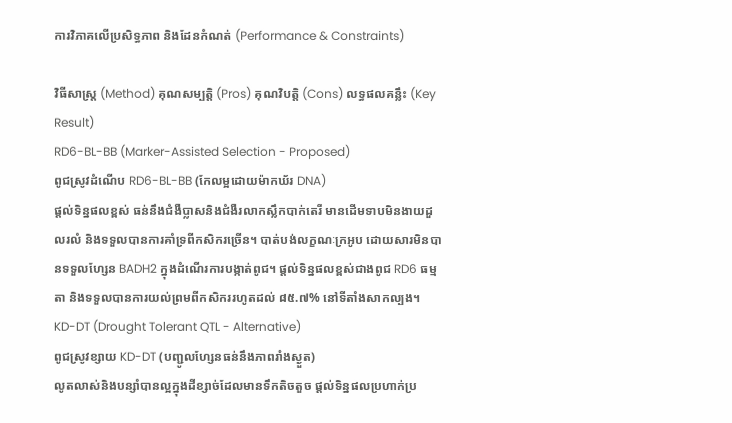ការវិភាគលើប្រសិទ្ធភាព និងដែនកំណត់ (Performance & Constraints)

វិធីសាស្ត្រ (Method) គុណសម្បត្តិ (Pros) គុណវិបត្តិ (Cons) លទ្ធផលគន្លឹះ (Key Result)
RD6-BL-BB (Marker-Assisted Selection - Proposed)
ពូជស្រូវដំណើប RD6-BL-BB (កែលម្អដោយម៉ាកឃ័រ DNA)
ផ្តល់ទិន្នផលខ្ពស់ ធន់នឹងជំងឺប្លាសនិងជំងឺរលាកស្លឹកបាក់តេរី មានដើមទាបមិនងាយដួលរលំ និងទទួលបានការគាំទ្រពីកសិករច្រើន។ បាត់បង់លក្ខណៈក្រអូប ដោយសារមិនបានទទួលហ្សែន BADH2 ក្នុងដំណើរការបង្កាត់ពូជ។ ផ្តល់ទិន្នផលខ្ពស់ជាងពូជ RD6 ធម្មតា និងទទួលបានការយល់ព្រមពីកសិកររហូតដល់ ៨៥.៧% នៅទីតាំងសាកល្បង។
KD-DT (Drought Tolerant QTL - Alternative)
ពូជស្រូវខ្សាយ KD-DT (បញ្ជូលហ្សែនធន់នឹងភាពរាំងស្ងួត)
លូតលាស់និងបន្សាំបានល្អក្នុងដីខ្សាច់ដែលមានទឹកតិចតួច ផ្តល់ទិន្នផលប្រហាក់ប្រ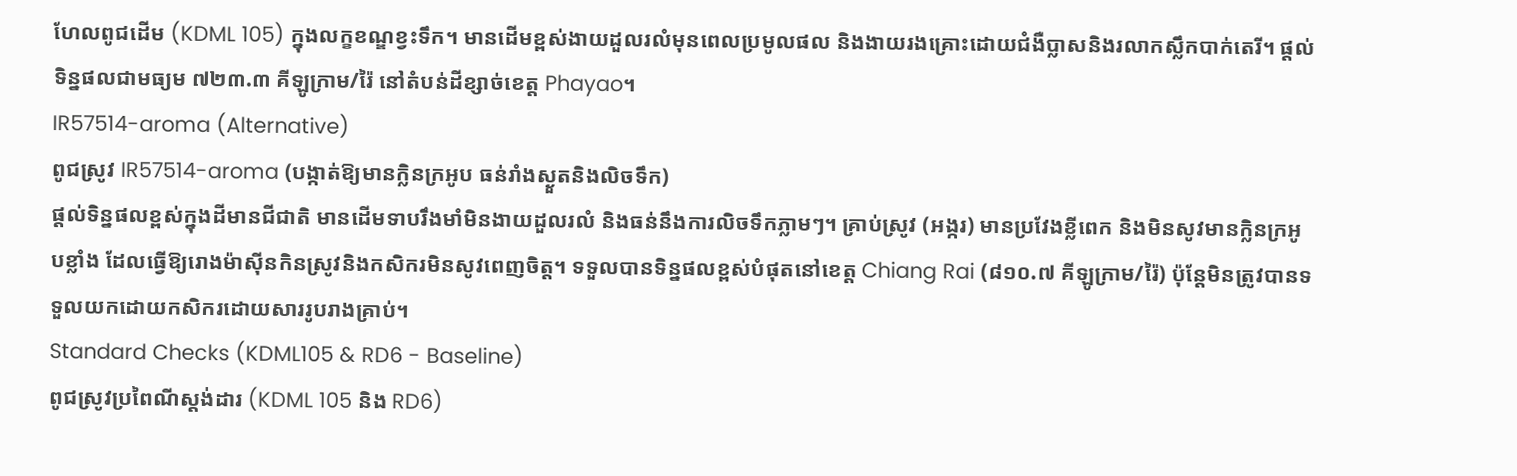ហែលពូជដើម (KDML 105) ក្នុងលក្ខខណ្ឌខ្វះទឹក។ មានដើមខ្ពស់ងាយដួលរលំមុនពេលប្រមូលផល និងងាយរងគ្រោះដោយជំងឺប្លាសនិងរលាកស្លឹកបាក់តេរី។ ផ្តល់ទិន្នផលជាមធ្យម ៧២៣.៣ គីឡូក្រាម/រ៉ៃ នៅតំបន់ដីខ្សាច់ខេត្ត Phayao។
IR57514-aroma (Alternative)
ពូជស្រូវ IR57514-aroma (បង្កាត់ឱ្យមានក្លិនក្រអូប ធន់រាំងស្ងួតនិងលិចទឹក)
ផ្តល់ទិន្នផលខ្ពស់ក្នុងដីមានជីជាតិ មានដើមទាបរឹងមាំមិនងាយដួលរលំ និងធន់នឹងការលិចទឹកភ្លាមៗ។ គ្រាប់ស្រូវ (អង្ករ) មានប្រវែងខ្លីពេក និងមិនសូវមានក្លិនក្រអូបខ្លាំង ដែលធ្វើឱ្យរោងម៉ាស៊ីនកិនស្រូវនិងកសិករមិនសូវពេញចិត្ត។ ទទួលបានទិន្នផលខ្ពស់បំផុតនៅខេត្ត Chiang Rai (៨១០.៧ គីឡូក្រាម/រ៉ៃ) ប៉ុន្តែមិនត្រូវបានទទួលយកដោយកសិករដោយសាររូបរាងគ្រាប់។
Standard Checks (KDML105 & RD6 - Baseline)
ពូជស្រូវប្រពៃណីស្តង់ដារ (KDML 105 និង RD6)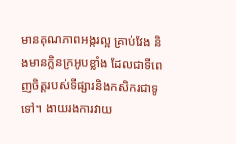មានគុណភាពអង្ករល្អ គ្រាប់វែង និងមានក្លិនក្រអូបខ្លាំង ដែលជាទីពេញចិត្តរបស់ទីផ្សារនិងកសិករជាទូទៅ។ ងាយរងការវាយ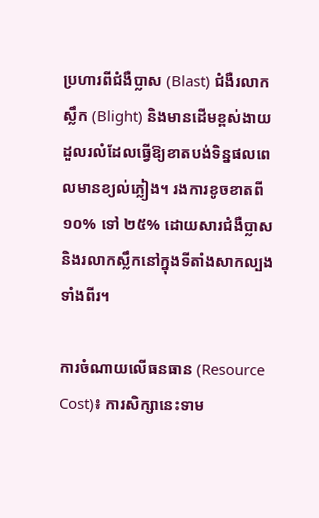ប្រហារពីជំងឺប្លាស (Blast) ជំងឺរលាកស្លឹក (Blight) និងមានដើមខ្ពស់ងាយដួលរលំដែលធ្វើឱ្យខាតបង់ទិន្នផលពេលមានខ្យល់ភ្លៀង។ រងការខូចខាតពី ១០% ទៅ ២៥% ដោយសារជំងឺប្លាសនិងរលាកស្លឹកនៅក្នុងទីតាំងសាកល្បងទាំងពីរ។

ការចំណាយលើធនធាន (Resource Cost)៖ ការសិក្សានេះទាម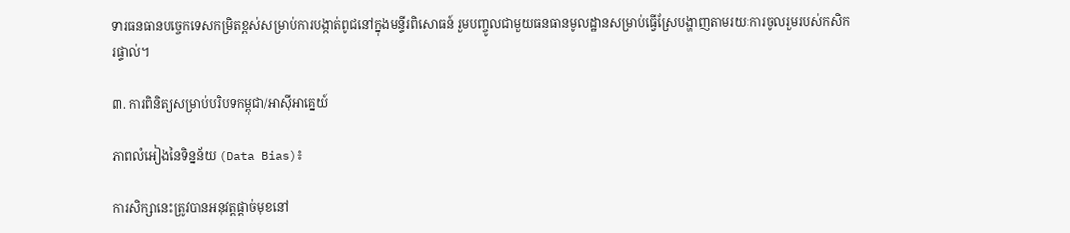ទារធនធានបច្ចេកទេសកម្រិតខ្ពស់សម្រាប់ការបង្កាត់ពូជនៅក្នុងមន្ទីរពិសោធន៍ រួមបញ្ចូលជាមួយធនធានមូលដ្ឋានសម្រាប់ធ្វើស្រែបង្ហាញតាមរយៈការចូលរួមរបស់កសិករផ្ទាល់។

៣. ការពិនិត្យសម្រាប់បរិបទកម្ពុជា/អាស៊ីអាគ្នេយ៍

ភាពលំអៀងនៃទិន្នន័យ (Data Bias)៖

ការសិក្សានេះត្រូវបានអនុវត្តផ្តាច់មុខនៅ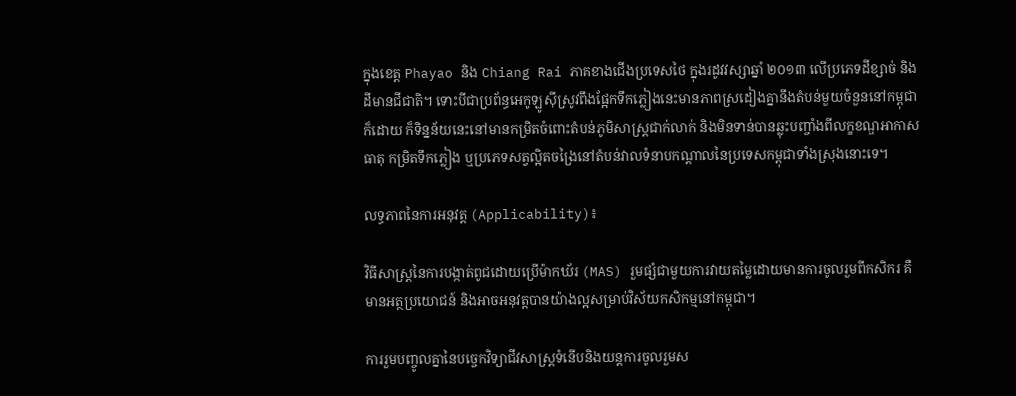ក្នុងខេត្ត Phayao និង Chiang Rai ភាគខាងជើងប្រទេសថៃ ក្នុងរដូវវស្សាឆ្នាំ ២០១៣ លើប្រភេទដីខ្សាច់ និងដីមានជីជាតិ។ ទោះបីជាប្រព័ន្ធអេកូឡូស៊ីស្រូវពឹងផ្អែកទឹកភ្លៀងនេះមានភាពស្រដៀងគ្នានឹងតំបន់មួយចំនួននៅកម្ពុជាក៏ដោយ ក៏ទិន្នន័យនេះនៅមានកម្រិតចំពោះតំបន់ភូមិសាស្ត្រជាក់លាក់ និងមិនទាន់បានឆ្លុះបញ្ចាំងពីលក្ខខណ្ឌអាកាសធាតុ កម្រិតទឹកភ្លៀង ឬប្រភេទសត្វល្អិតចង្រៃនៅតំបន់វាលទំនាបកណ្តាលនៃប្រទេសកម្ពុជាទាំងស្រុងនោះទេ។

លទ្ធភាពនៃការអនុវត្ត (Applicability)៖

វិធីសាស្ត្រនៃការបង្កាត់ពូជដោយប្រើម៉ាកឃ័រ (MAS) រួមផ្សំជាមួយការវាយតម្លៃដោយមានការចូលរួមពីកសិករ គឺមានអត្ថប្រយោជន៍ និងអាចអនុវត្តបានយ៉ាងល្អសម្រាប់វិស័យកសិកម្មនៅកម្ពុជា។

ការរួមបញ្ចូលគ្នានៃបច្ចេកវិទ្យាជីវសាស្ត្រទំនើបនិងយន្តការចូលរួមស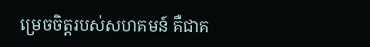ម្រេចចិត្តរបស់សហគមន៍ គឺជាគ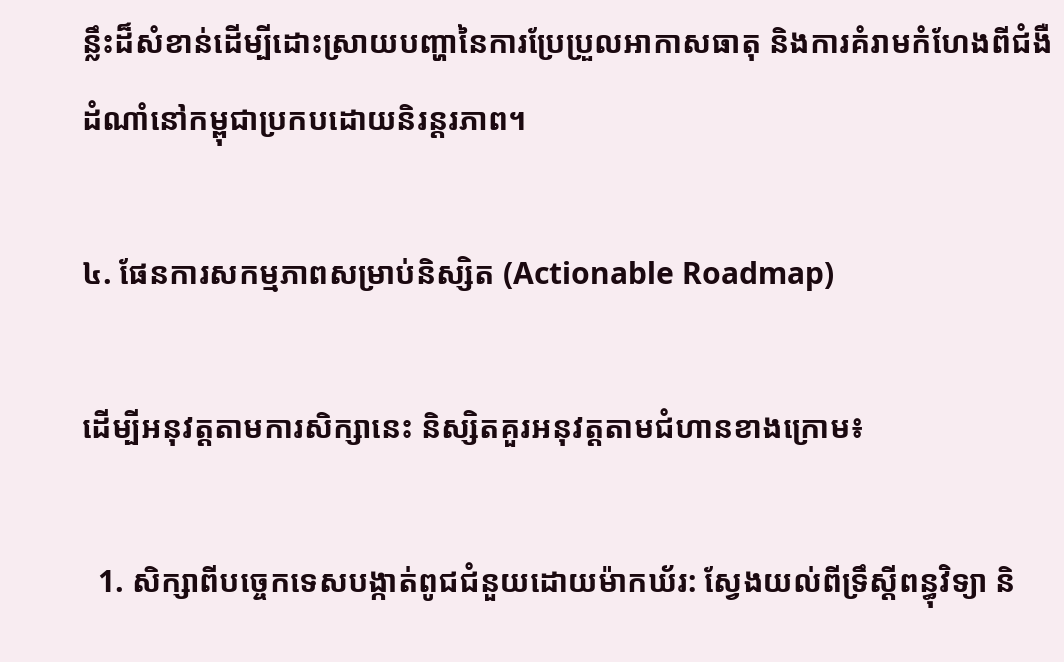ន្លឹះដ៏សំខាន់ដើម្បីដោះស្រាយបញ្ហានៃការប្រែប្រួលអាកាសធាតុ និងការគំរាមកំហែងពីជំងឺដំណាំនៅកម្ពុជាប្រកបដោយនិរន្តរភាព។

៤. ផែនការសកម្មភាពសម្រាប់និស្សិត (Actionable Roadmap)

ដើម្បីអនុវត្តតាមការសិក្សានេះ និស្សិតគួរអនុវត្តតាមជំហានខាងក្រោម៖

  1. សិក្សាពីបច្ចេកទេសបង្កាត់ពូជជំនួយដោយម៉ាកឃ័រ: ស្វែងយល់ពីទ្រឹស្តីពន្ធុវិទ្យា និ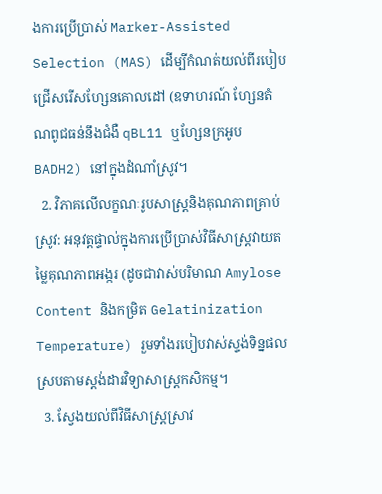ងការប្រើប្រាស់ Marker-Assisted Selection (MAS) ដើម្បីកំណត់យល់ពីរបៀបជ្រើសរើសហ្សែនគោលដៅ (ឧទាហរណ៍ ហ្សែនតំណពូជធន់នឹងជំងឺ qBL11 ឬហ្សែនក្រអូប BADH2) នៅក្នុងដំណាំស្រូវ។
  2. វិភាគលើលក្ខណៈរូបសាស្ត្រនិងគុណភាពគ្រាប់ស្រូវ: អនុវត្តផ្ទាល់ក្នុងការប្រើប្រាស់វិធីសាស្ត្រវាយតម្លៃគុណភាពអង្ករ (ដូចជាវាស់បរិមាណ Amylose Content និងកម្រិត Gelatinization Temperature) រួមទាំងរបៀបវាស់ស្ទង់ទិន្នផលស្របតាមស្តង់ដារវិទ្យាសាស្ត្រកសិកម្ម។
  3. ស្វែងយល់ពីវិធីសាស្ត្រស្រាវ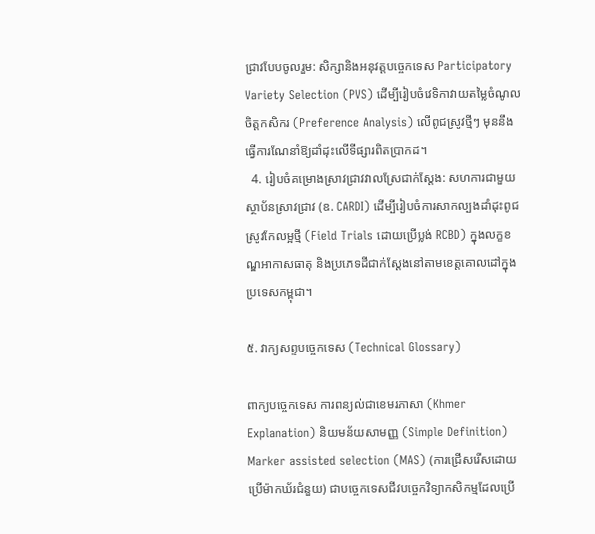ជ្រាវបែបចូលរួម: សិក្សានិងអនុវត្តបច្ចេកទេស Participatory Variety Selection (PVS) ដើម្បីរៀបចំវេទិកាវាយតម្លៃចំណូលចិត្តកសិករ (Preference Analysis) លើពូជស្រូវថ្មីៗ មុននឹងធ្វើការណែនាំឱ្យដាំដុះលើទីផ្សារពិតប្រាកដ។
  4. រៀបចំគម្រោងស្រាវជ្រាវវាលស្រែជាក់ស្តែង: សហការជាមួយស្ថាប័នស្រាវជ្រាវ (ឧ. CARDI) ដើម្បីរៀបចំការសាកល្បងដាំដុះពូជស្រូវកែលម្អថ្មី (Field Trials ដោយប្រើប្លង់ RCBD) ក្នុងលក្ខខណ្ឌអាកាសធាតុ និងប្រភេទដីជាក់ស្តែងនៅតាមខេត្តគោលដៅក្នុងប្រទេសកម្ពុជា។

៥. វាក្យសព្ទបច្ចេកទេស (Technical Glossary)

ពាក្យបច្ចេកទេស ការពន្យល់ជាខេមរភាសា (Khmer Explanation) និយមន័យសាមញ្ញ (Simple Definition)
Marker assisted selection (MAS) (ការជ្រើសរើសដោយប្រើម៉ាកឃ័រជំនួយ) ជាបច្ចេកទេសជីវបច្ចេកវិទ្យាកសិកម្មដែលប្រើ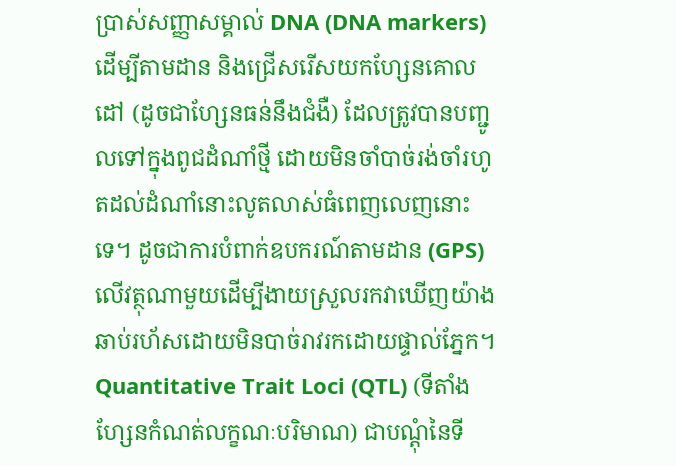ប្រាស់សញ្ញាសម្គាល់ DNA (DNA markers) ដើម្បីតាមដាន និងជ្រើសរើសយកហ្សែនគោលដៅ (ដូចជាហ្សែនធន់នឹងជំងឺ) ដែលត្រូវបានបញ្ជូលទៅក្នុងពូជដំណាំថ្មី ដោយមិនចាំបាច់រង់ចាំរហូតដល់ដំណាំនោះលូតលាស់ធំពេញលេញនោះទេ។ ដូចជាការបំពាក់ឧបករណ៍តាមដាន (GPS) លើវត្ថុណាមួយដើម្បីងាយស្រួលរកវាឃើញយ៉ាងឆាប់រហ័សដោយមិនបាច់រាវរកដោយផ្ទាល់ភ្នែក។
Quantitative Trait Loci (QTL) (ទីតាំងហ្សែនកំណត់លក្ខណៈបរិមាណ) ជាបណ្តុំនៃទី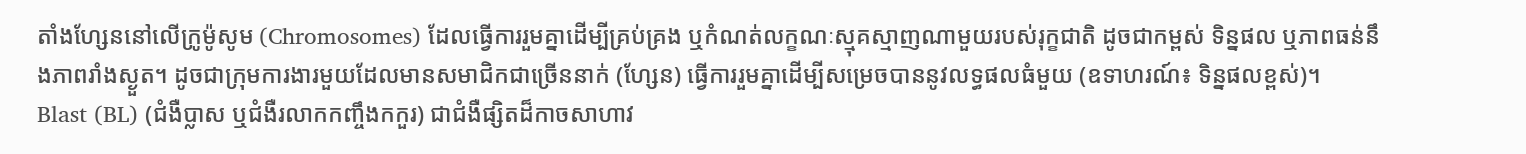តាំងហ្សែននៅលើក្រូម៉ូសូម (Chromosomes) ដែលធ្វើការរួមគ្នាដើម្បីគ្រប់គ្រង ឬកំណត់លក្ខណៈស្មុគស្មាញណាមួយរបស់រុក្ខជាតិ ដូចជាកម្ពស់ ទិន្នផល ឬភាពធន់នឹងភាពរាំងស្ងួត។ ដូចជាក្រុមការងារមួយដែលមានសមាជិកជាច្រើននាក់ (ហ្សែន) ធ្វើការរួមគ្នាដើម្បីសម្រេចបាននូវលទ្ធផលធំមួយ (ឧទាហរណ៍៖ ទិន្នផលខ្ពស់)។
Blast (BL) (ជំងឺប្លាស ឬជំងឺរលាកកញ្ចឹងកកួរ) ជាជំងឺផ្សិតដ៏កាចសាហាវ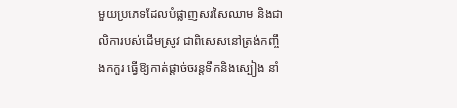មួយប្រភេទដែលបំផ្លាញសរសៃឈាម និងជាលិការបស់ដើមស្រូវ ជាពិសេសនៅត្រង់កញ្ចឹងកកួរ ធ្វើឱ្យកាត់ផ្តាច់ចរន្តទឹកនិងស្បៀង នាំ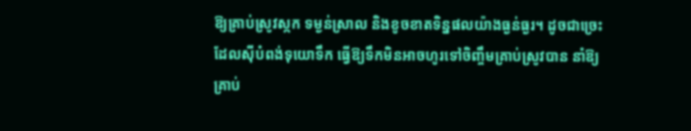ឱ្យគ្រាប់ស្រូវស្កក ទម្ងន់ស្រាល និងខូចខាតទិន្នផលយ៉ាងធ្ងន់ធ្ងរ។ ដូចជាច្រេះដែលស៊ីបំពង់ទុយោទឹក ធ្វើឱ្យទឹកមិនអាចហូរទៅចិញ្ចឹមគ្រាប់ស្រូវបាន នាំឱ្យគ្រាប់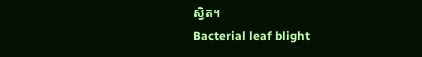ស្វិត។
Bacterial leaf blight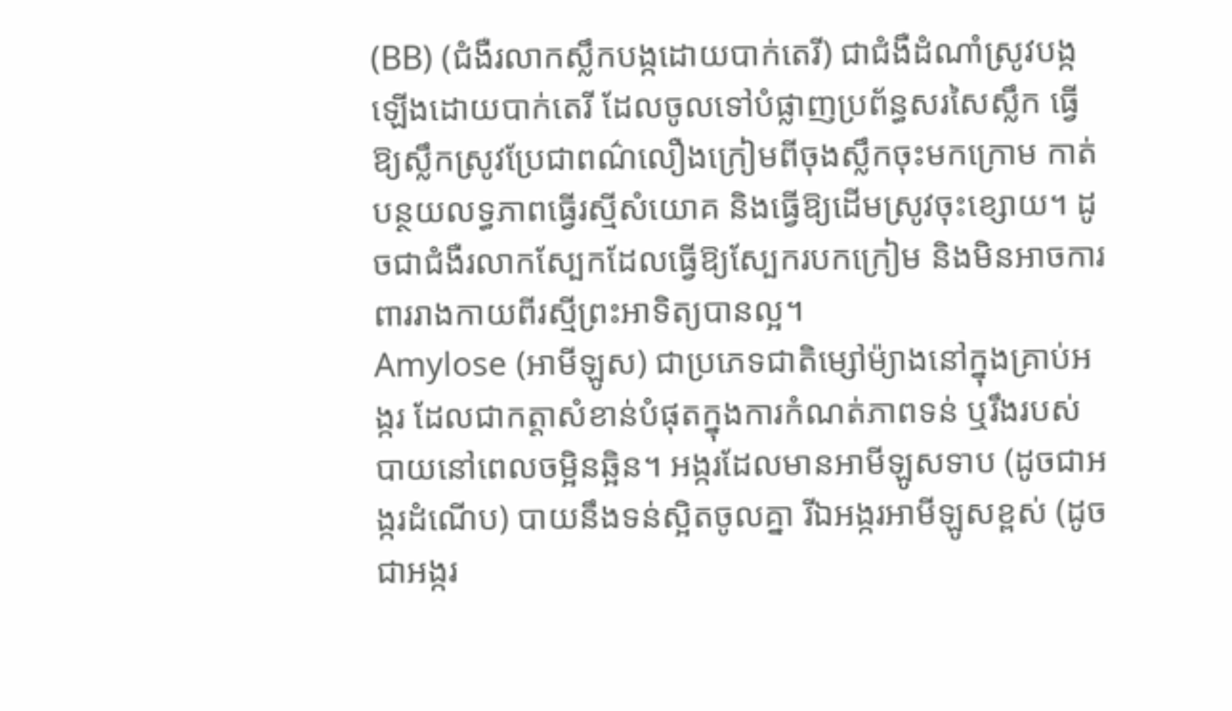(BB) (ជំងឺរលាកស្លឹកបង្កដោយបាក់តេរី) ជាជំងឺដំណាំស្រូវបង្កឡើងដោយបាក់តេរី ដែលចូលទៅបំផ្លាញប្រព័ន្ធសរសៃស្លឹក ធ្វើឱ្យស្លឹកស្រូវប្រែជាពណ៌លឿងក្រៀមពីចុងស្លឹកចុះមកក្រោម កាត់បន្ថយលទ្ធភាពធ្វើរស្មីសំយោគ និងធ្វើឱ្យដើមស្រូវចុះខ្សោយ។ ដូចជាជំងឺរលាកស្បែកដែលធ្វើឱ្យស្បែករបកក្រៀម និងមិនអាចការពាររាងកាយពីរស្មីព្រះអាទិត្យបានល្អ។
Amylose (អាមីឡូស) ជាប្រភេទជាតិម្សៅម៉្យាងនៅក្នុងគ្រាប់អង្ករ ដែលជាកត្តាសំខាន់បំផុតក្នុងការកំណត់ភាពទន់ ឬរឹងរបស់បាយនៅពេលចម្អិនឆ្អិន។ អង្ករដែលមានអាមីឡូសទាប (ដូចជាអង្ករដំណើប) បាយនឹងទន់ស្អិតចូលគ្នា រីឯអង្ករអាមីឡូសខ្ពស់ (ដូចជាអង្ករ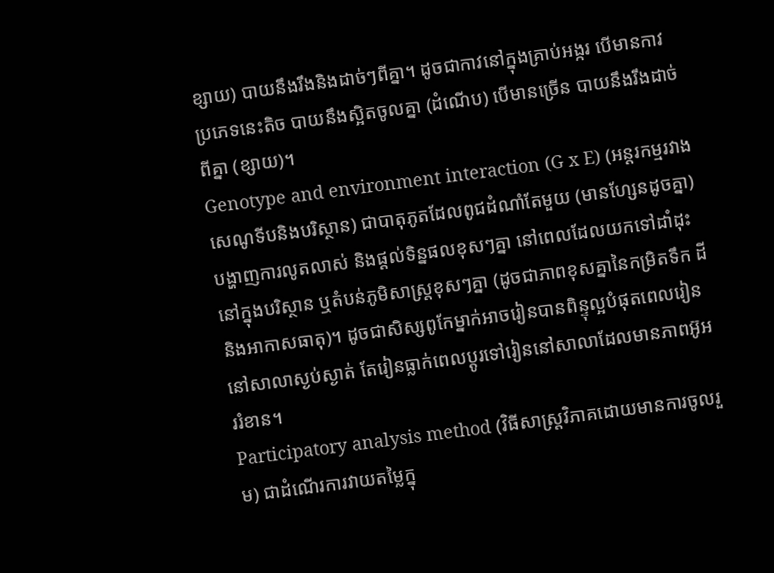ខ្សាយ) បាយនឹងរឹងនិងដាច់ៗពីគ្នា។ ដូចជាកាវនៅក្នុងគ្រាប់អង្ករ បើមានកាវប្រភេទនេះតិច បាយនឹងស្អិតចូលគ្នា (ដំណើប) បើមានច្រើន បាយនឹងរឹងដាច់ពីគ្នា (ខ្សាយ)។
Genotype and environment interaction (G x E) (អន្តរកម្មរវាងសេណូទីបនិងបរិស្ថាន) ជាបាតុភូតដែលពូជដំណាំតែមួយ (មានហ្សែនដូចគ្នា) បង្ហាញការលូតលាស់ និងផ្តល់ទិន្នផលខុសៗគ្នា នៅពេលដែលយកទៅដាំដុះនៅក្នុងបរិស្ថាន ឬតំបន់ភូមិសាស្ត្រខុសៗគ្នា (ដូចជាភាពខុសគ្នានៃកម្រិតទឹក ដី និងអាកាសធាតុ)។ ដូចជាសិស្សពូកែម្នាក់អាចរៀនបានពិន្ទុល្អបំផុតពេលរៀននៅសាលាស្ងប់ស្ងាត់ តែរៀនធ្លាក់ពេលប្តូរទៅរៀននៅសាលាដែលមានភាពអ៊ូអររំខាន។
Participatory analysis method (វិធីសាស្ត្រវិភាគដោយមានការចូលរួម) ជាដំណើរការវាយតម្លៃក្នុ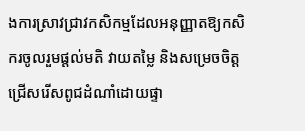ងការស្រាវជ្រាវកសិកម្មដែលអនុញ្ញាតឱ្យកសិករចូលរួមផ្តល់មតិ វាយតម្លៃ និងសម្រេចចិត្តជ្រើសរើសពូជដំណាំដោយផ្ទា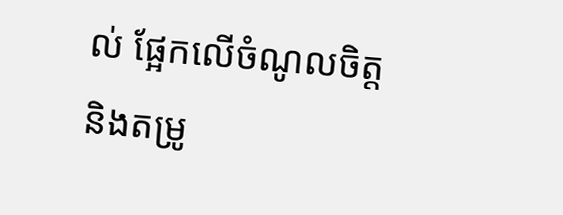ល់ ផ្អែកលើចំណូលចិត្ត និងតម្រូ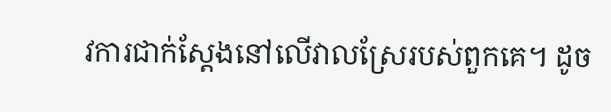វការជាក់ស្តែងនៅលើវាលស្រែរបស់ពួកគេ។ ដូច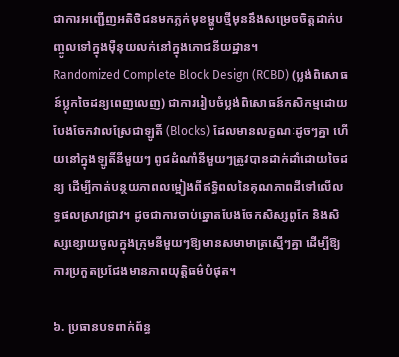ជាការអញ្ជើញអតិថិជនមកភ្លក់មុខម្ហូបថ្មីមុននឹងសម្រេចចិត្តដាក់បញ្ចូលទៅក្នុងម៉ឺនុយលក់នៅក្នុងភោជនីយដ្ឋាន។
Randomized Complete Block Design (RCBD) (ប្លង់ពិសោធន៍ប្លុកចៃដន្យពេញលេញ) ជាការរៀបចំប្លង់ពិសោធន៍កសិកម្មដោយបែងចែកវាលស្រែជាឡូតិ៍ (Blocks) ដែលមានលក្ខណៈដូចៗគ្នា ហើយនៅក្នុងឡូតិ៍នីមួយៗ ពូជដំណាំនីមួយៗត្រូវបានដាក់ដាំដោយចៃដន្យ ដើម្បីកាត់បន្ថយភាពលម្អៀងពីឥទ្ធិពលនៃគុណភាពដីទៅលើលទ្ធផលស្រាវជ្រាវ។ ដូចជាការចាប់ឆ្នោតបែងចែកសិស្សពូកែ និងសិស្សខ្សោយចូលក្នុងក្រុមនីមួយៗឱ្យមានសមាមាត្រស្មើៗគ្នា ដើម្បីឱ្យការប្រកួតប្រជែងមានភាពយុត្តិធម៌បំផុត។

៦. ប្រធានបទពាក់ព័ន្ធ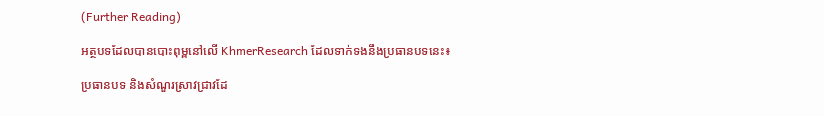(Further Reading)

អត្ថបទដែលបានបោះពុម្ពនៅលើ KhmerResearch ដែលទាក់ទងនឹងប្រធានបទនេះ៖

ប្រធានបទ និងសំណួរស្រាវជ្រាវដែ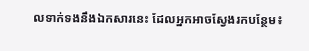លទាក់ទងនឹងឯកសារនេះ ដែលអ្នកអាចស្វែងរកបន្ថែម៖